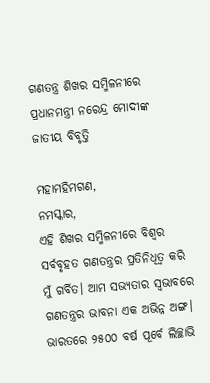ଗଣତନ୍ତ୍ର ଶିଖର ସମ୍ମିଳନୀରେ ପ୍ରଧାନମନ୍ତ୍ରୀ ନରେନ୍ଦ୍ର ମୋଦୀଙ୍କ ଜାତୀୟ ବିବୃତ୍ତି

ମହାମହିମଗଣ,
ନମସ୍କାର,
ଏହି ଶିଖର ସମ୍ମିଳନୀରେ ବିଶ୍ବର ସର୍ବବୃହତ ଗଣତନ୍ତ୍ରର ପ୍ରତିନିଧିତ୍ବ କରି ମୁଁ ଗର୍ବିତ। ଆମ ସଭ୍ୟତାର ସ୍ବଭାବରେ ଗଣତନ୍ତ୍ରର ଭାବନା ଏକ ଅଭିନ୍ନ ଅଙ୍ଗ। ଭାରତରେ ୨୫୦୦ ବର୍ଷ ପୂର୍ବେ ଲିଚ୍ଛାଭି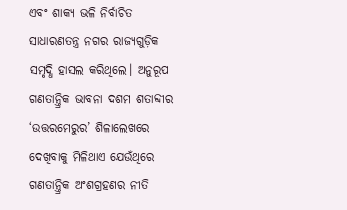ଏବଂ ଶାକ୍ୟ ଭଳି ନିର୍ବାଚିତ ସାଧାରଣତନ୍ତ୍ର ନଗର ରାଜ୍ୟଗୁଡ଼ିକ ସମୃଦ୍ଧି ହାସଲ କରିଥିଲେ। ଅନୁରୂପ ଗଣତାନ୍ତ୍ରିକ ଭାବନା ଦଶମ ଶତାବ୍ଦୀର ‘ଉତ୍ତରମେରୁର’ ଶିଳାଲେଖରେ ଦେଖିବାକୁ ମିଳିଥାଏ ଯେଉଁଥିରେ ଗଣତାନ୍ତ୍ରିକ ଅଂଶଗ୍ରହଣର ନୀତି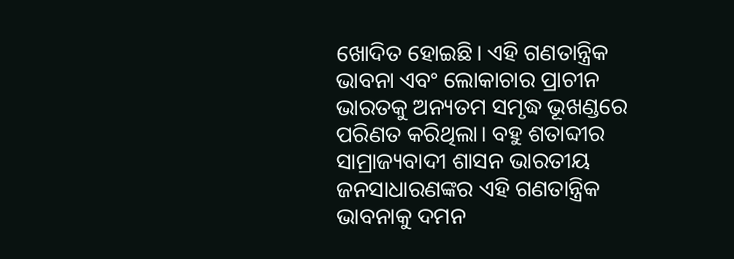ଖୋଦିତ ହୋଇଛି। ଏହି ଗଣତାନ୍ତ୍ରିକ ଭାବନା ଏବଂ ଲୋକାଚାର ପ୍ରାଚୀନ ଭାରତକୁ ଅନ୍ୟତମ ସମୃଦ୍ଧ ଭୂଖଣ୍ଡରେ ପରିଣତ କରିଥିଲା। ବହୁ ଶତାବ୍ଦୀର ସାମ୍ରାଜ୍ୟବାଦୀ ଶାସନ ଭାରତୀୟ ଜନସାଧାରଣଙ୍କର ଏହି ଗଣତାନ୍ତ୍ରିକ ଭାବନାକୁ ଦମନ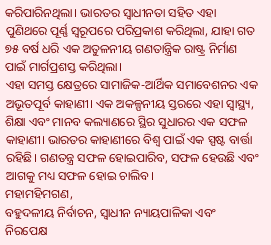କରିପାରିନଥିଲା। ଭାରତର ସ୍ବାଧୀନତା ସହିତ ଏହା ପୁଣିଥରେ ପୂର୍ଣ୍ଣ ସ୍ବରୂପରେ ପରିପ୍ରକାଶ କରିଥିଲା, ଯାହା ଗତ ୭୫ ବର୍ଷ ଧରି ଏକ ଅତୁଳନୀୟ ଗଣତାନ୍ତ୍ରିକ ରାଷ୍ଟ୍ର ନିର୍ମାଣ ପାଇଁ ମାର୍ଗପ୍ରଶସ୍ତ କରିଥିଲା।
ଏହା ସମସ୍ତ କ୍ଷେତ୍ରରେ ସାମାଜିକ-ଆର୍ଥିକ ସମାବେଶନର ଏକ ଅଭୂତପୂର୍ବ କାହାଣୀ। ଏକ ଅକଳ୍ପନୀୟ ସ୍ତରରେ ଏହା ସ୍ବାସ୍ଥ୍ୟ, ଶିକ୍ଷା ଏବଂ ମାନବ କଲ୍ୟାଣରେ ସ୍ଥିର ସୁଧାରର ଏକ ସଫଳ କାହାଣୀ। ଭାରତର କାହାଣୀରେ ବିଶ୍ବ ପାଇଁ ଏକ ସ୍ପଷ୍ଟ ବାର୍ତ୍ତା ରହିଛି। ଗଣତନ୍ତ୍ର ସଫଳ ହୋଇପାରିବ, ସଫଳ ହେଉଛି ଏବଂ ଆଗକୁ ମଧ୍ୟ ସଫଳ ହୋଇ ଚାଲିବ।
ମହାମହିମଗଣ,
ବହୁଦଳୀୟ ନିର୍ବାଚନ, ସ୍ବାଧୀନ ନ୍ୟାୟପାଳିକା ଏବଂ ନିରପେକ୍ଷ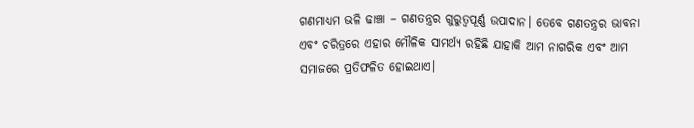ଗଣମାଧ୍ୟମ ଭଳି ଢାଞ୍ଚା – ଗଣତନ୍ତ୍ରର ଗୁରୁତ୍ବପୂର୍ଣ୍ଣ ଉପାଦାନ। ତେବେ ଗଣତନ୍ତ୍ରର ଭାବନା ଏବଂ ଚରିତ୍ରରେ ଏହାର ମୌଳିକ ସାମର୍ଥ୍ୟ ରହିଛି ଯାହାକି ଆମ ନାଗରିକ ଏବଂ ଆମ ସମାଜରେ ପ୍ରତିଫଳିତ ହୋଇଥାଏ।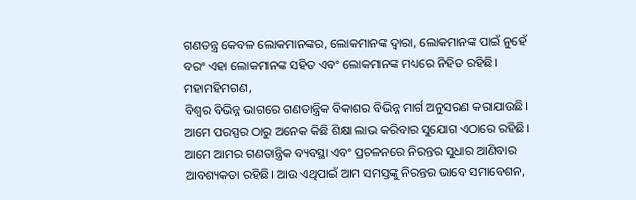ଗଣତନ୍ତ୍ର କେବଳ ଲୋକମାନଙ୍କର, ଲୋକମାନଙ୍କ ଦ୍ବାରା, ଲୋକମାନଙ୍କ ପାଇଁ ନୁହେଁ ବରଂ ଏହା ଲୋକମାନଙ୍କ ସହିତ ଏବଂ ଲୋକମାନଙ୍କ ମଧ୍ୟରେ ନିହିତ ରହିଛି।
ମହାମହିମଗଣ,
ବିଶ୍ବର ବିଭିନ୍ନ ଭାଗରେ ଗଣତାନ୍ତ୍ରିକ ବିକାଶର ବିଭିନ୍ନ ମାର୍ଗ ଅନୁସରଣ କରାଯାଉଛି। ଆମେ ପରସ୍ପର ଠାରୁ ଅନେକ କିଛି ଶିକ୍ଷା ଲାଭ କରିବାର ସୁଯୋଗ ଏଠାରେ ରହିଛି। ଆମେ ଆମର ଗଣତାନ୍ତ୍ରିକ ବ୍ୟବସ୍ଥା ଏବଂ ପ୍ରଚଳନରେ ନିରନ୍ତର ସୁଧାର ଆଣିବାର ଆବଶ୍ୟକତା ରହିଛି। ଆଉ ଏଥିପାଇଁ ଆମ ସମସ୍ତଙ୍କୁ ନିରନ୍ତର ଭାବେ ସମାବେଶନ,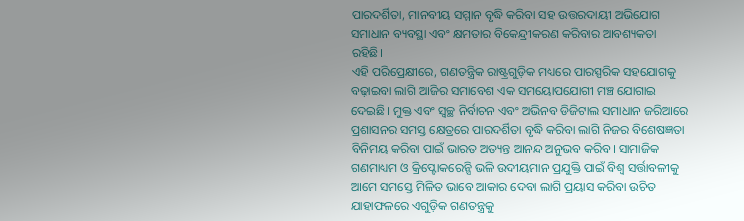ପାରଦର୍ଶିତା, ମାନବୀୟ ସମ୍ମାନ ବୃଦ୍ଧି କରିବା ସହ ଉତ୍ତରଦାୟୀ ଅଭିଯୋଗ ସମାଧାନ ବ୍ୟବସ୍ଥା ଏବଂ କ୍ଷମତାର ବିକେନ୍ଦ୍ରୀକରଣ କରିବାର ଆବଶ୍ୟକତା ରହିଛି।
ଏହି ପରିପ୍ରେକ୍ଷୀରେ, ଗଣତନ୍ତ୍ରିକ ରାଷ୍ଟ୍ରଗୁଡ଼ିକ ମଧ୍ୟରେ ପାରସ୍ପରିକ ସହଯୋଗକୁ ବଢ଼ାଇବା ଲାଗି ଆଜିର ସମାବେଶ ଏକ ସମୟୋପଯୋଗୀ ମଞ୍ଚ ଯୋଗାଇ ଦେଇଛି। ମୁକ୍ତ ଏବଂ ସ୍ବଚ୍ଛ ନିର୍ବାଚନ ଏବଂ ଅଭିନବ ଡିଜିଟାଲ ସମାଧାନ ଜରିଆରେ ପ୍ରଶାସନର ସମସ୍ତ କ୍ଷେତ୍ରରେ ପାରଦର୍ଶିତା ବୃଦ୍ଧି କରିବା ଲାଗି ନିଜର ବିଶେଷଜ୍ଞତା ବିନିମୟ କରିବା ପାଇଁ ଭାରତ ଅତ୍ୟନ୍ତ ଆନନ୍ଦ ଅନୁଭବ କରିବ। ସାମାଜିକ ଗଣମାଧ୍ୟମ ଓ କ୍ରିପ୍ଟୋକରେନ୍ସି ଭଳି ଉଦୀୟମାନ ପ୍ରଯୁକ୍ତି ପାଇଁ ବିଶ୍ବ ସର୍ତ୍ତାବଳୀକୁ ଆମେ ସମସ୍ତେ ମିଳିତ ଭାବେ ଆକାର ଦେବା ଲାଗି ପ୍ରୟାସ କରିବା ଉଚିତ ଯାହାଫଳରେ ଏଗୁଡ଼ିକ ଗଣତନ୍ତ୍ରକୁ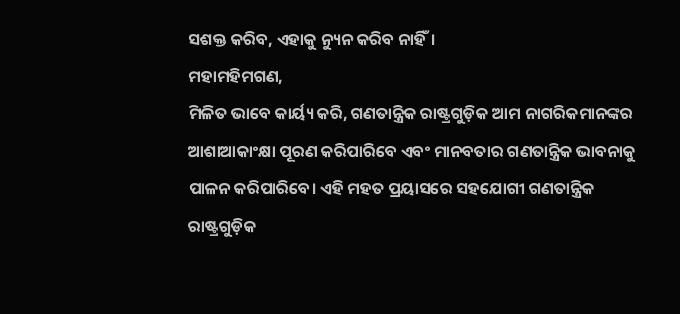ସଶକ୍ତ କରିବ, ଏହାକୁ ନ୍ୟୁନ କରିବ ନାହିଁ।
ମହାମହିମଗଣ,
ମିଳିତ ଭାବେ କାର୍ୟ୍ୟ କରି, ଗଣତାନ୍ତ୍ରିକ ରାଷ୍ଟ୍ରଗୁଡ଼ିକ ଆମ ନାଗରିକମାନଙ୍କର ଆଶାଆକାଂକ୍ଷା ପୂରଣ କରିପାରିବେ ଏବଂ ମାନବତାର ଗଣତାନ୍ତ୍ରିକ ଭାବନାକୁ ପାଳନ କରିପାରିବେ। ଏହି ମହତ ପ୍ରୟାସରେ ସହଯୋଗୀ ଗଣତାନ୍ତ୍ରିକ ରାଷ୍ଟ୍ରଗୁଡ଼ିକ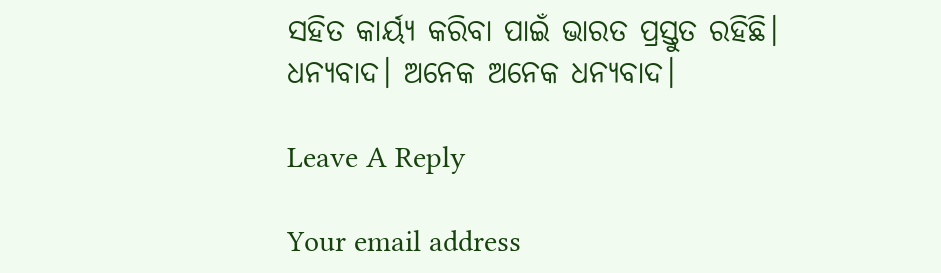ସହିତ କାର୍ୟ୍ୟ କରିବା ପାଇଁ ଭାରତ ପ୍ରସ୍ତୁତ ରହିଛି।
ଧନ୍ୟବାଦ। ଅନେକ ଅନେକ ଧନ୍ୟବାଦ।

Leave A Reply

Your email address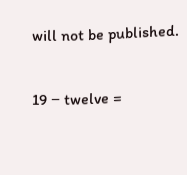will not be published.

19 − twelve =